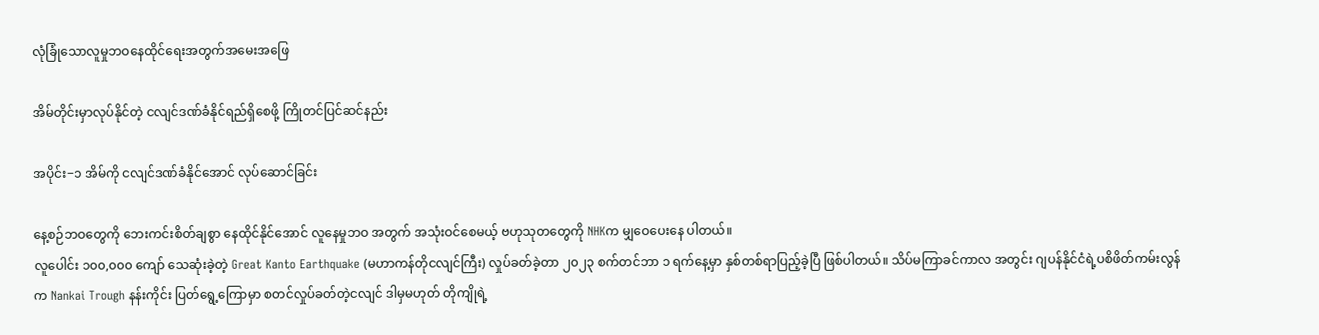လုံခြုံသောလူမှုဘဝနေထိုင်ရေးအတွက်အမေးအဖြေ

အိမ်တိုင်းမှာလုပ်နိုင်တဲ့ ငလျင်ဒဏ်ခံနိုင်ရည်ရှိစေဖို့ ကြိုတင်ပြင်ဆင်နည်း

အပိုင်း−၁ အိမ်ကို ငလျင်ဒဏ်ခံနိုင်အောင် လုပ်ဆောင်ခြင်း

နေ့စဉ်ဘဝတွေကို ဘေးကင်းစိတ်ချစွာ နေထိုင်နိုင်အောင် လူနေမှုဘဝ အတွက် အသုံးဝင်စေမယ့် ဗဟုသုတတွေကို NHKက မျှဝေပေးနေ ပါတယ်။
လူပေါင်း ၁၀၀,၀၀၀ ကျော် သေဆုံးခဲ့တဲ့ Great Kanto Earthquake (မဟာကန်တိုငလျင်ကြီး) လှုပ်ခတ်ခဲ့တာ ၂၀၂၃ စက်တင်ဘာ ၁ ရက်နေ့မှာ နှစ်တစ်ရာပြည့်ခဲ့ပြီ ဖြစ်ပါတယ်။ သိပ်မကြာခင်ကာလ အတွင်း ဂျပန်နိုင်ငံရဲ့ပစိဖိတ်ကမ်းလွန်က Nankai Trough နန်းကိုင်း ပြတ်ရွေ့ကြောမှာ စတင်လှုပ်ခတ်တဲ့ငလျင် ဒါမှမဟုတ် တိုကျိုရဲ့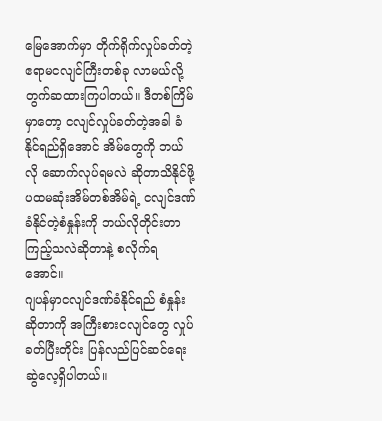မြေအောက်မှာ တိုက်ရိုက်လှုပ်ခတ်တဲ့ ဧရာမငလျင်ကြီးတစ်ခု လာမယ်လို့ တွက်ဆထားကြပါတယ်။ ဒီတစ်ကြိမ်မှာတော့ ငလျင်လှုပ်ခတ်တဲ့အခါ ခံနိုင်ရည်ရှိအောင် အိမ်တွေကို ဘယ်လို ဆောက်လုပ်ရမလဲ ဆိုတာသိနိုင်ဖို့ ပထမဆုံးအိမ်တစ်အိမ်ရဲ့ ငလျင်ဒဏ်ခံနိုင်တဲ့စံနှုန်းကို ဘယ်လိုတိုင်းတာကြည့်သလဲဆိုတာနဲ့ စလိုက်ရအောင်။
ဂျပန်မှာငလျင်ဒဏ်ခံနိုင်ရည် စံနှုန်းဆိုတာကို အကြီးစားငလျင်တွေ လှုပ်ခတ်ပြီးတိုင်း ပြန်လည်ပြင်ဆင်ရေးဆွဲလေ့ရှိပါတယ်။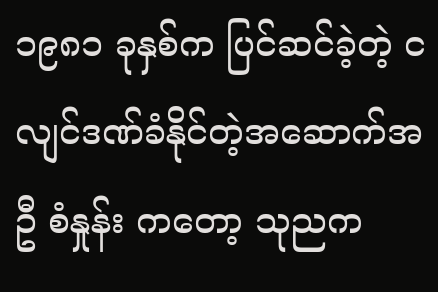၁၉၈၁ ခုနှစ်က ပြင်ဆင်ခဲ့တဲ့ ငလျင်ဒဏ်ခံနိုင်တဲ့အဆောက်အဦ စံနှုန်း ကတော့ သုညက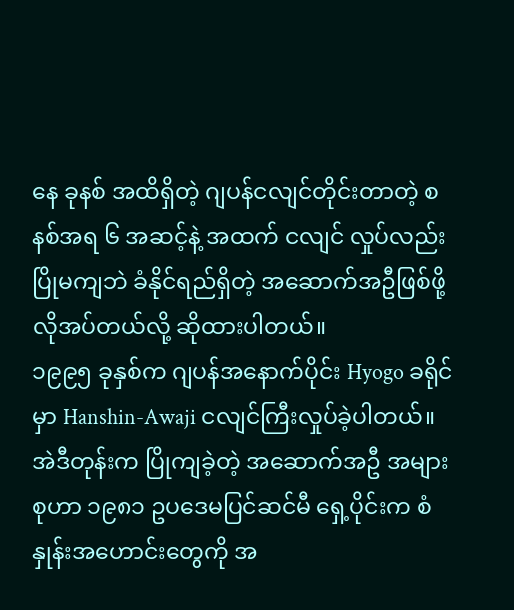နေ ခုနစ် အထိရှိတဲ့ ဂျပန်ငလျင်တိုင်းတာတဲ့ စနစ်အရ ၆ အဆင့်နဲ့ အထက် ငလျင် လှုပ်လည်း ပြိုမကျဘဲ ခံနိုင်ရည်ရှိတဲ့ အဆောက်အဦဖြစ်ဖို့ လိုအပ်တယ်လို့ ဆိုထားပါတယ်။
၁၉၉၅ ခုနှစ်က ဂျပန်အနောက်ပိုင်း Hyogo ခရိုင်မှာ Hanshin-Awaji ငလျင်ကြီးလှုပ်ခဲ့ပါတယ်။ အဲဒီတုန်းက ပြိုကျခဲ့တဲ့ အဆောက်အဦ အများစုဟာ ၁၉၈၁ ဥပဒေမပြင်ဆင်မီ ရှေ့ပိုင်းက စံနှုန်းအဟောင်းတွေကို အ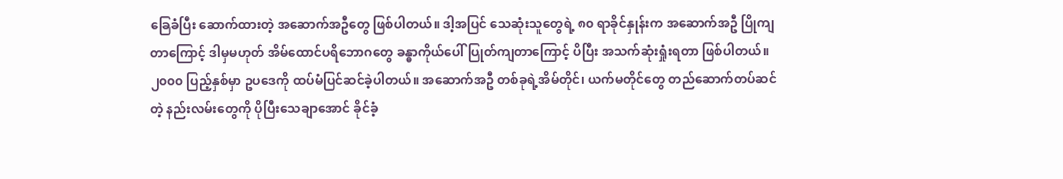ခြေခံပြီး ဆောက်ထားတဲ့ အဆောက်အဦတွေ ဖြစ်ပါတယ်။ ဒါ့အပြင် သေဆုံးသူတွေရဲ့ ၈၀ ရာခိုင်နှုန်းက အဆောက်အဦ ပြိုကျတာကြောင့် ဒါမှမဟုတ် အိမ်ထောင်ပရိဘောဂတွေ ခန္ဓာကိုယ်ပေါ် ပြုတ်ကျတာကြောင့် ပိပြီး အသက်ဆုံးရှုံးရတာ ဖြစ်ပါတယ်။
၂၀၀၀ ပြည့်နှစ်မှာ ဥပဒေကို ထပ်မံပြင်ဆင်ခဲ့ပါတယ်။ အဆောက်အဦ တစ်ခုရဲ့အိမ်တိုင်၊ ယက်မတိုင်တွေ တည်ဆောက်တပ်ဆင်တဲ့ နည်းလမ်းတွေကို ပိုပြီးသေချာအောင် ခိုင်ခံ့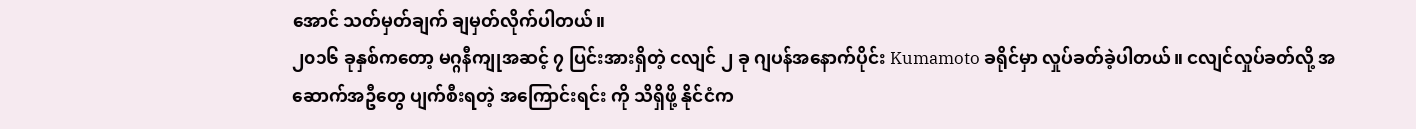အောင် သတ်မှတ်ချက် ချမှတ်လိုက်ပါတယ်။
၂၀၁၆ ခုနှစ်ကတော့ မဂ္ဂနီကျုအဆင့် ၇ ပြင်းအားရှိတဲ့ ငလျင် ၂ ခု ဂျပန်အနောက်ပိုင်း Kumamoto ခရိုင်မှာ လှုပ်ခတ်ခဲ့ပါတယ်။ ငလျင်လှုပ်ခတ်လို့ အဆောက်အဦတွေ ပျက်စီးရတဲ့ အကြောင်းရင်း ကို သိရှိဖို့ နိုင်ငံက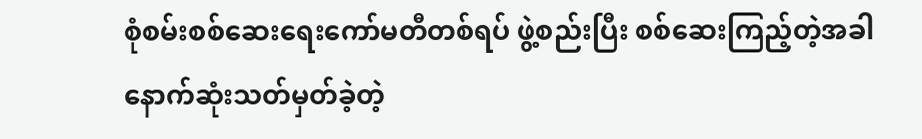စုံစမ်းစစ်ဆေးရေးကော်မတီတစ်ရပ် ဖွဲ့စည်းပြီး စစ်ဆေးကြည့်တဲ့အခါ နောက်ဆုံးသတ်မှတ်ခဲ့တဲ့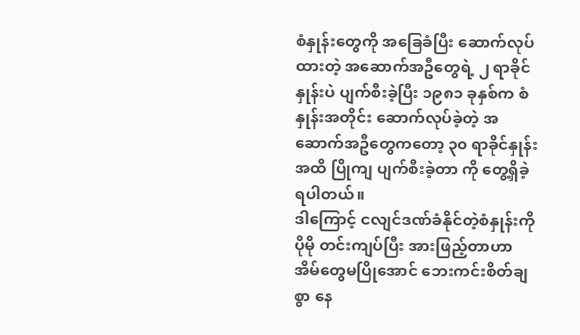စံနှုန်းတွေကို အခြေခံပြီး ဆောက်လုပ်ထားတဲ့ အဆောက်အဦတွေရဲ့ ၂ ရာခိုင်နှုန်းပဲ ပျက်စီးခဲ့ပြီး ၁၉၈၁ ခုနှစ်က စံနှုန်းအတိုင်း ဆောက်လုပ်ခဲ့တဲ့ အဆောက်အဦတွေကတော့ ၃၀ ရာခိုင်နှုန်းအထိ ပြိုကျ ပျက်စီးခဲ့တာ ကို တွေ့ရှိခဲ့ရပါတယ်။
ဒါကြောင့် ငလျင်ဒဏ်ခံနိုင်တဲ့စံနှုန်းကို ပိုမို တင်းကျပ်ပြီး အားဖြည့်တာဟာ အိမ်တွေမပြိုအောင် ဘေးကင်းစိတ်ချစွာ နေ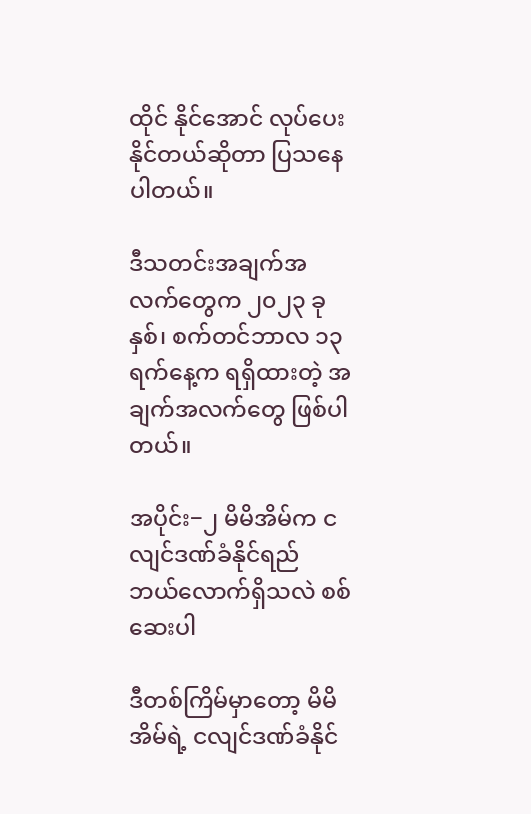ထိုင် နိုင်အောင် လုပ်ပေးနိုင်တယ်ဆိုတာ ပြသနေပါတယ်။

ဒီသတင်းအချက်အလက်တွေက ၂၀၂၃ ခုနှစ်၊ စက်တင်ဘာလ ၁၃ ရက်နေ့က ရရှိထားတဲ့ အချက်အလက်တွေ ဖြစ်ပါတယ်။

အပိုင်း−၂ မိမိအိမ်က ငလျင်ဒဏ်ခံနိုင်ရည် ဘယ်လောက်ရှိသလဲ စစ်ဆေးပါ

ဒီတစ်ကြိမ်မှာတော့ မိမိအိမ်ရဲ့ ငလျင်ဒဏ်ခံနိုင်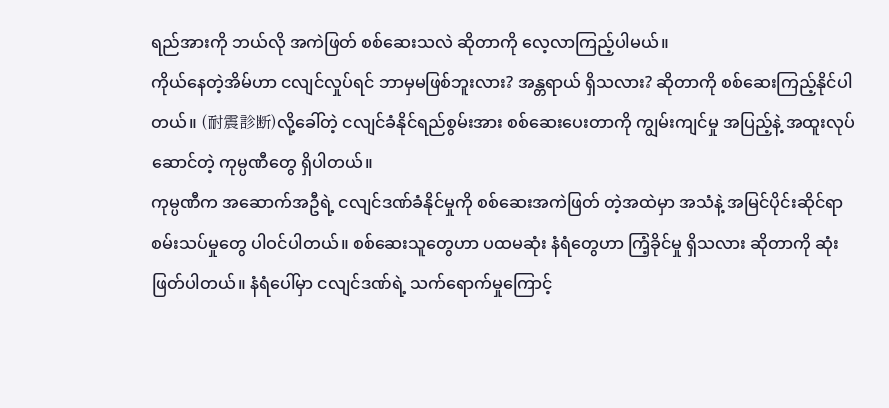ရည်အားကို ဘယ်လို အကဲဖြတ် စစ်ဆေးသလဲ ဆိုတာကို လေ့လာကြည့်ပါမယ်။
ကိုယ်နေတဲ့အိမ်ဟာ ငလျင်လှုပ်ရင် ဘာမှမဖြစ်ဘူးလား? အန္တရာယ် ရှိသလား? ဆိုတာကို စစ်ဆေးကြည့်နိုင်ပါတယ်။ (耐震診断)လို့ခေါ်တဲ့ ငလျင်ခံနိုင်ရည်စွမ်းအား စစ်ဆေးပေးတာကို ကျွမ်းကျင်မှု အပြည့်နဲ့ အထူးလုပ်ဆောင်တဲ့ ကုမ္ပဏီတွေ ရှိပါတယ်။
ကုမ္ပဏီက အဆောက်အဦရဲ့ ငလျင်ဒဏ်ခံနိုင်မှုကို စစ်ဆေးအကဲဖြတ် တဲ့အထဲမှာ အသံနဲ့ အမြင်ပိုင်းဆိုင်ရာ စမ်းသပ်မှုတွေ ပါဝင်ပါတယ်။ စစ်ဆေးသူတွေဟာ ပထမဆုံး နံရံတွေဟာ ကြံ့ခိုင်မှု ရှိသလား ဆိုတာကို ဆုံးဖြတ်ပါတယ်။ နံရံပေါ်မှာ ငလျင်ဒဏ်ရဲ့ သက်ရောက်မှုကြောင့်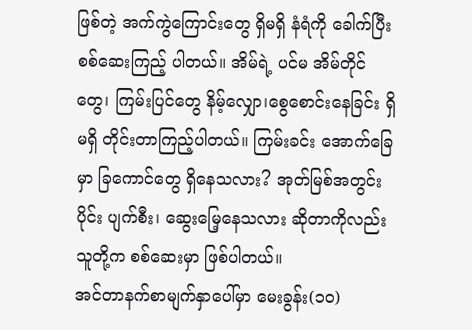ဖြစ်တဲ့ အက်ကွဲကြောင်းတွေ ရှိမရှိ နံရံကို ခေါက်ပြီး စစ်ဆေးကြည့် ပါတယ်။ အိမ်ရဲ့ ပင်မ အိမ်တိုင်တွေ၊ ကြမ်းပြင်တွေ နိမ့်လျှော၊စွေစောင်းနေခြင်း ရှိမရှိ တိုင်းတာကြည့်ပါတယ်။ ကြမ်းခင်း အောက်ခြေမှာ ခြကောင်တွေ ရှိနေသလား? အုတ်မြစ်အတွင်းပိုင်း ပျက်စီး၊ ဆွေးမြေ့နေသလား ဆိုတာကိုလည်း သူတို့က စစ်ဆေးမှာ ဖြစ်ပါတယ်။
အင်တာနက်စာမျက်နှာပေါ်မှာ မေးခွန်း(၁၀)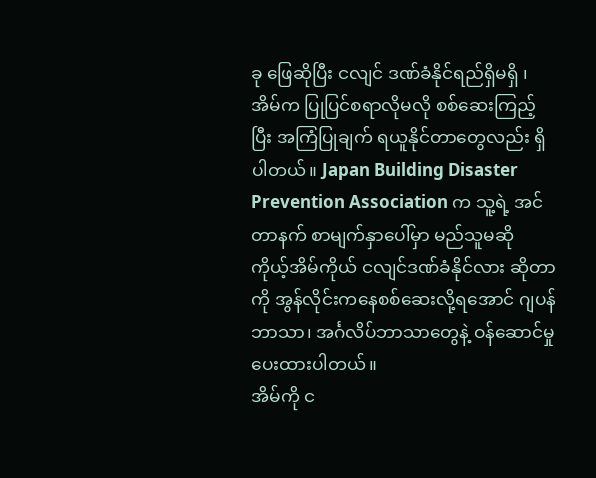ခု ဖြေဆိုပြီး ငလျင် ဒဏ်ခံနိုင်ရည်ရှိမရှိ ၊ အိမ်က ပြုပြင်စရာလိုမလို စစ်ဆေးကြည့်ပြီး အကြံပြုချက် ရယူနိုင်တာတွေလည်း ရှိပါတယ်။ Japan Building Disaster Prevention Association က သူ့ရဲ့ အင်တာနက် စာမျက်နှာပေါ်မှာ မည်သူမဆို ကိုယ့်အိမ်ကိုယ် ငလျင်ဒဏ်ခံနိုင်လား ဆိုတာကို အွန်လိုင်းကနေစစ်ဆေးလို့ရအောင် ဂျပန်ဘာသာ၊ အင်္ဂလိပ်ဘာသာတွေနဲ့ ဝန်ဆောင်မှုပေးထားပါတယ်။
အိမ်ကို င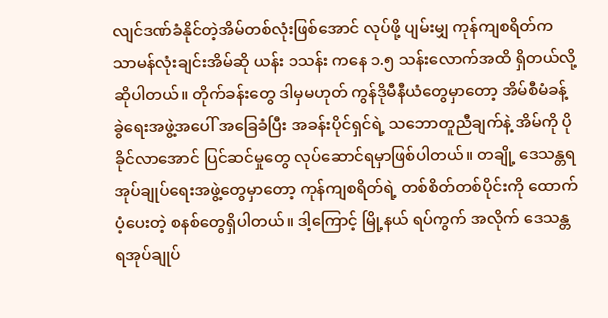လျင်ဒဏ်ခံနိုင်တဲ့အိမ်တစ်လုံးဖြစ်အောင် လုပ်ဖို့ ပျမ်းမျှ ကုန်ကျစရိတ်က သာမန်လုံးချင်းအိမ်ဆို ယန်း ၁သန်း ကနေ ၁.၅ သန်းလောက်အထိ ရှိတယ်လို့ ဆိုပါတယ်။ တိုက်ခန်းတွေ ဒါမှမဟုတ် ကွန်ဒိုမီနီယံတွေမှာတော့ အိမ်စီမံခန့်ခွဲရေးအဖွဲ့အပေါ် အခြေခံပြီး အခန်းပိုင်ရှင်ရဲ့ သဘောတူညီချက်နဲ့ အိမ်ကို ပိုခိုင်လာအောင် ပြင်ဆင်မှုတွေ လုပ်ဆောင်ရမှာဖြစ်ပါတယ်။ တချို့ ဒေသန္တရ အုပ်ချုပ်ရေးအဖွဲ့တွေမှာတော့ ကုန်ကျစရိတ်ရဲ့ တစ်စိတ်တစ်ပိုင်းကို ထောက်ပံ့ပေးတဲ့ စနစ်တွေရှိပါတယ်။ ဒါ့ကြောင့် မြို့နယ် ရပ်ကွက် အလိုက် ဒေသန္တရအုပ်ချုပ်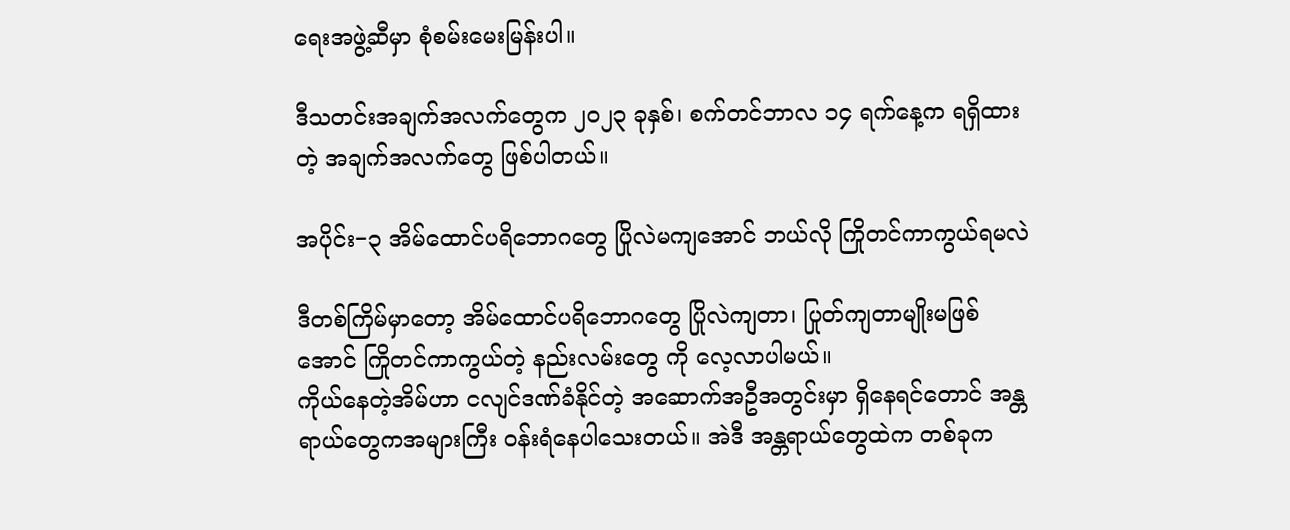ရေးအဖွဲ့ဆီမှာ စုံစမ်းမေးမြန်းပါ။

ဒီသတင်းအချက်အလက်တွေက ၂၀၂၃ ခုနှစ်၊ စက်တင်ဘာလ ၁၄ ရက်နေ့က ရရှိထားတဲ့ အချက်အလက်တွေ ဖြစ်ပါတယ်။

အပိုင်း−၃ အိမ်ထောင်ပရိဘောဂတွေ ပြိုလဲမကျအောင် ဘယ်လို ကြိုတင်ကာကွယ်ရမလဲ

ဒီတစ်ကြိမ်မှာတော့ အိမ်ထောင်ပရိဘောဂတွေ ပြိုလဲကျတာ၊ ပြုတ်ကျတာမျိုးမဖြစ်အောင် ကြိုတင်ကာကွယ်တဲ့ နည်းလမ်းတွေ ကို လေ့လာပါမယ်။
ကိုယ်နေတဲ့အိမ်ဟာ ငလျင်ဒဏ်ခံနိုင်တဲ့ အဆောက်အဦအတွင်းမှာ ရှိနေရင်တောင် အန္တရာယ်တွေကအများကြီး ဝန်းရံနေပါသေးတယ်။ အဲဒီ အန္တရာယ်တွေထဲက တစ်ခုက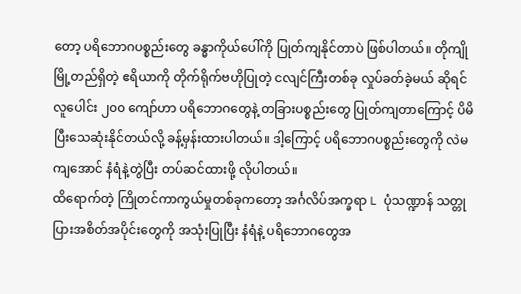တော့ ပရိဘောဂပစ္စည်းတွေ ခန္ဓာကိုယ်ပေါ်ကို ပြုတ်ကျနိုင်တာပဲ ဖြစ်ပါတယ်။ တိုကျိုမြို့တည်ရှိတဲ့ ဧရိယာကို တိုက်ရိုက်ဗဟိုပြုတဲ့ ငလျင်ကြီးတစ်ခု လှုပ်ခတ်ခဲ့မယ် ဆိုရင် လူပေါင်း ၂၀၀ ကျော်ဟာ ပရိဘောဂတွေနဲ့ တခြားပစ္စည်းတွေ ပြုတ်ကျတာကြောင့် ပိမိပြီးသေဆုံးနိုင်တယ်လို့ ခန့်မှန်းထားပါတယ်။ ဒါ့ကြောင့် ပရိဘောဂပစ္စည်းတွေကို လဲမကျအောင် နံရံနဲ့တွဲပြီး တပ်ဆင်ထားဖို့ လိုပါတယ်။
ထိရောက်တဲ့ ကြိုတင်ကာကွယ်မှုတစ်ခုကတော့ အင်္ဂလိပ်အက္ခရာ L ပုံသဏ္ဍာန် သတ္တုပြားအစိတ်အပိုင်းတွေကို အသုံးပြုပြီး နံရံနဲ့ ပရိဘောဂတွေအ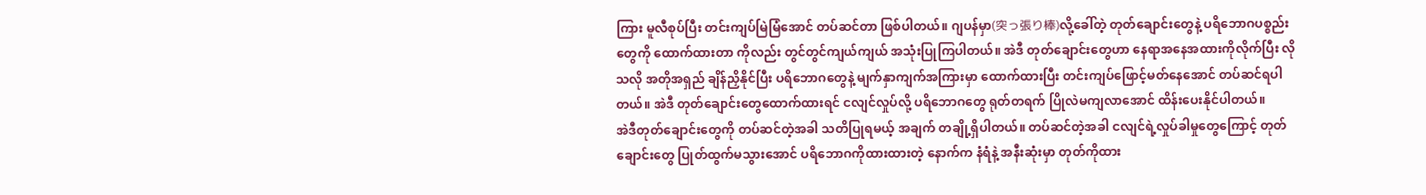ကြား မူလီစုပ်ပြီး တင်းကျပ်မြဲမြံအောင် တပ်ဆင်တာ ဖြစ်ပါတယ်။ ဂျပန်မှာ(突っ張り棒)လို့ခေါ်တဲ့ တုတ်ချောင်းတွေနဲ့ ပရိဘောဂပစ္စည်းတွေကို ထောက်ထားတာ ကိုလည်း တွင်တွင်ကျယ်ကျယ် အသုံးပြုကြပါတယ်။ အဲဒီ တုတ်ချောင်းတွေဟာ နေရာအနေအထားကိုလိုက်ပြီး လိုသလို အတိုအရှည် ချိန်ညှိနိုင်ပြီး ပရိဘောဂတွေနဲ့ မျက်နှာကျက်အကြားမှာ ထောက်ထားပြီး တင်းကျပ်ဖြောင့်မတ်နေအောင် တပ်ဆင်ရပါတယ်။ အဲဒီ တုတ်ချောင်းတွေထောက်ထားရင် ငလျင်လှုပ်လို့ ပရိဘောဂတွေ ရုတ်တရက် ပြိုလဲမကျလာအောင် ထိန်းပေးနိုင်ပါတယ်။
အဲဒီတုတ်ချောင်းတွေကို တပ်ဆင်တဲ့အခါ သတိပြုရမယ့် အချက် တချို့ရှိပါတယ်။ တပ်ဆင်တဲ့အခါ ငလျင်ရဲ့လှုပ်ခါမှုတွေကြောင့် တုတ်ချောင်းတွေ ပြုတ်ထွက်မသွားအောင် ပရိဘောဂကိုထားထားတဲ့ နောက်က နံရံနဲ့ အနီးဆုံးမှာ တုတ်ကိုထား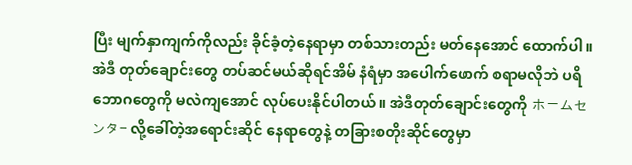ပြီး မျက်နှာကျက်ကိုလည်း ခိုင်ခံ့တဲ့နေရာမှာ တစ်သားတည်း မတ်နေအောင် ထောက်ပါ။ အဲဒီ တုတ်ချောင်းတွေ တပ်ဆင်မယ်ဆိုရင်အိမ် နံရံမှာ အပေါက်ဖောက် စရာမလိုဘဲ ပရိဘောဂတွေကို မလဲကျအောင် လုပ်ပေးနိုင်ပါတယ်။ အဲဒီတုတ်ချောင်းတွေကို ホームセンタ- လို့ခေါ်တဲ့အရောင်းဆိုင် နေရာတွေနဲ့ တခြားစတိုးဆိုင်တွေမှာ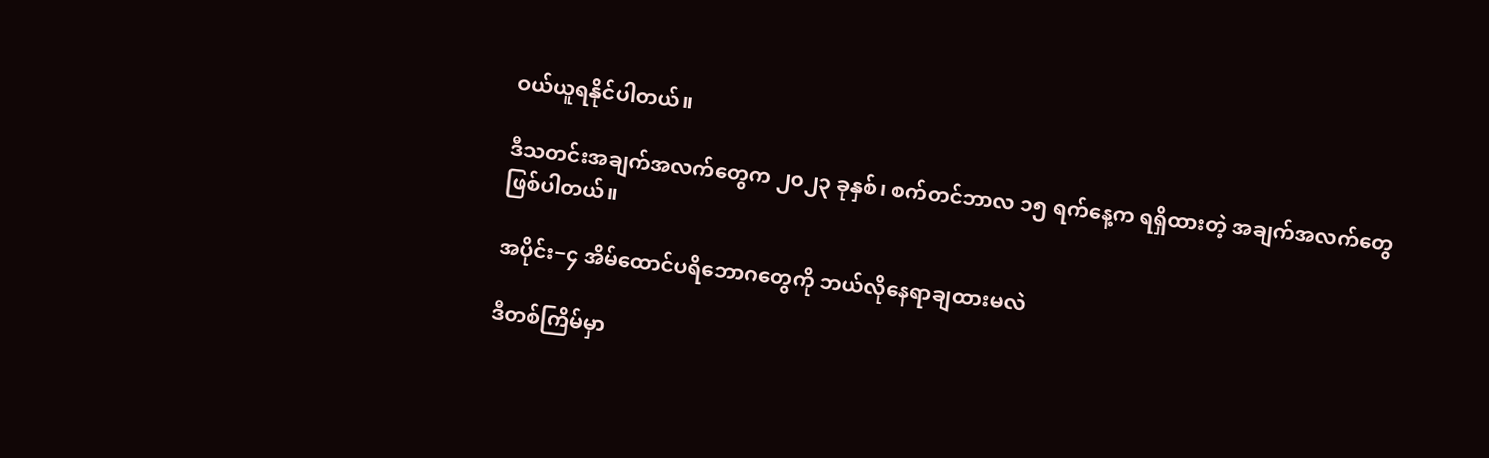ဝယ်ယူရနိုင်ပါတယ်။

ဒီသတင်းအချက်အလက်တွေက ၂၀၂၃ ခုနှစ်၊ စက်တင်ဘာလ ၁၅ ရက်နေ့က ရရှိထားတဲ့ အချက်အလက်တွေ ဖြစ်ပါတယ်။

အပိုင်း−၄ အိမ်ထောင်ပရိဘောဂတွေကို ဘယ်လိုနေရာချထားမလဲ

ဒီတစ်ကြိမ်မှာ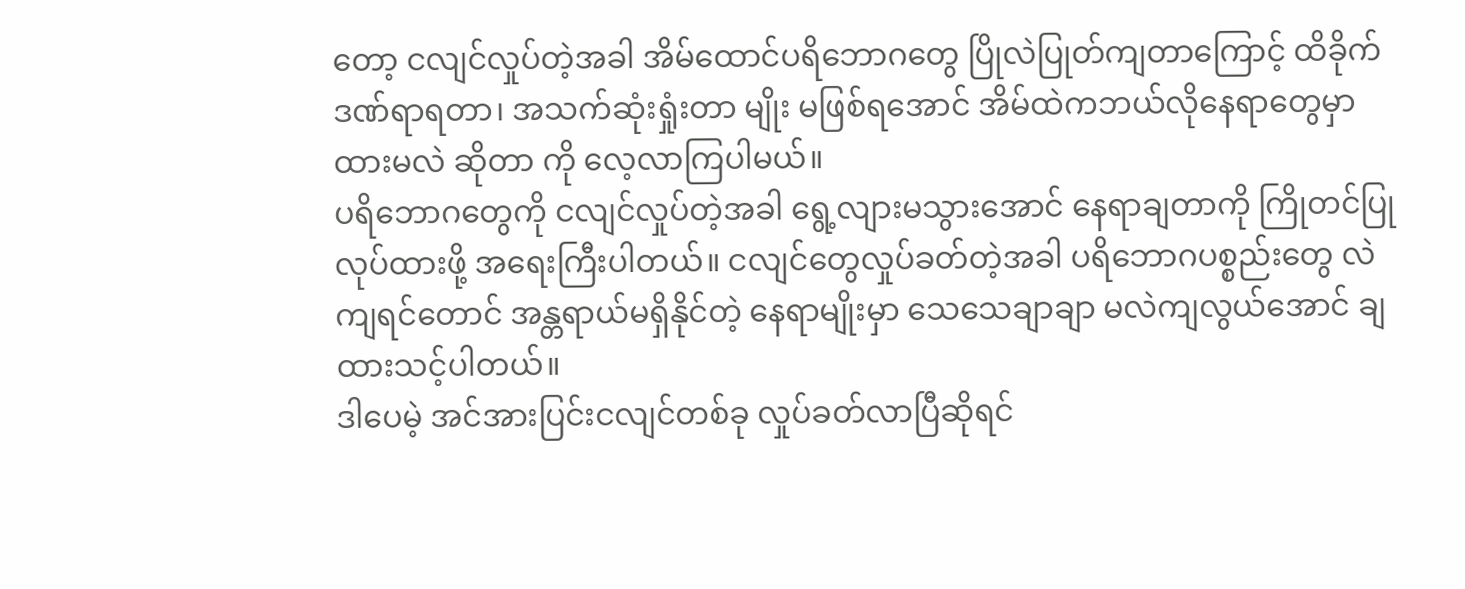တော့ ငလျင်လှုပ်တဲ့အခါ အိမ်ထောင်ပရိဘောဂတွေ ပြိုလဲပြုတ်ကျတာကြောင့် ထိခိုက်ဒဏ်ရာရတာ၊ အသက်ဆုံးရှုံးတာ မျိုး မဖြစ်ရအောင် အိမ်ထဲကဘယ်လိုနေရာတွေမှာ ထားမလဲ ဆိုတာ ကို လေ့လာကြပါမယ်။
ပရိဘောဂတွေကို ငလျင်လှုပ်တဲ့အခါ ရွေ့လျားမသွားအောင် နေရာချတာကို ကြိုတင်ပြုလုပ်ထားဖို့ အရေးကြီးပါတယ်။ ငလျင်တွေလှုပ်ခတ်တဲ့အခါ ပရိဘောဂပစ္စည်းတွေ လဲကျရင်တောင် အန္တရာယ်မရှိနိုင်တဲ့ နေရာမျိုးမှာ သေသေချာချာ မလဲကျလွယ်အောင် ချထားသင့်ပါတယ်။
ဒါပေမဲ့ အင်အားပြင်းငလျင်တစ်ခု လှုပ်ခတ်လာပြီဆိုရင်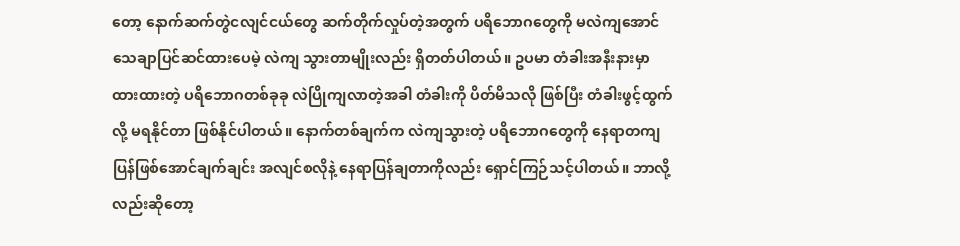တော့ နောက်ဆက်တွဲငလျင်ငယ်တွေ ဆက်တိုက်လှုပ်တဲ့အတွက် ပရိဘောဂတွေကို မလဲကျအောင် သေချာပြင်ဆင်ထားပေမဲ့ လဲကျ သွားတာမျိုးလည်း ရှိတတ်ပါတယ်။ ဥပမာ တံခါးအနီးနားမှာ ထားထားတဲ့ ပရိဘောဂတစ်ခုခု လဲပြိုကျလာတဲ့အခါ တံခါးကို ပိတ်မိသလို ဖြစ်ပြီး တံခါးဖွင့်ထွက်လို့ မရနိုင်တာ ဖြစ်နိုင်ပါတယ်။ နောက်တစ်ချက်က လဲကျသွားတဲ့ ပရိဘောဂတွေကို နေရာတကျ ပြန်ဖြစ်အောင်ချက်ချင်း အလျင်စလိုနဲ့ နေရာပြန်ချတာကိုလည်း ရှောင်ကြဉ်သင့်ပါတယ်။ ဘာလို့လည်းဆိုတော့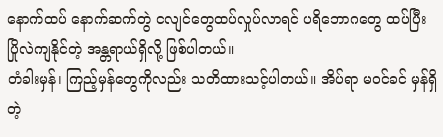နောက်ထပ် နောက်ဆက်တွဲ ငလျင်တွေထပ်လှုပ်လာရင် ပရိဘောဂတွေ ထပ်ပြီး ပြိုလဲကျနိုင်တဲ့ အန္တရာယ်ရှိလို့ ဖြစ်ပါတယ်။
တံခါးမှန်၊ ကြည့်မှန်တွေကိုလည်း သတိထားသင့်ပါတယ်။ အိပ်ရာ မဝင်ခင် မှန်ရှိတဲ့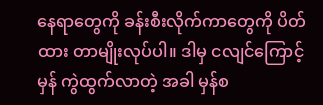နေရာတွေကို ခန်းစီးလိုက်ကာတွေကို ပိတ်ထား တာမျိုးလုပ်ပါ။ ဒါမှ ငလျင်ကြောင့် မှန် ကွဲထွက်လာတဲ့ အခါ မှန်စ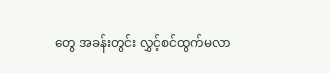တွေ အခန်းတွင်း လွှင့်စင်ထွက်မလာ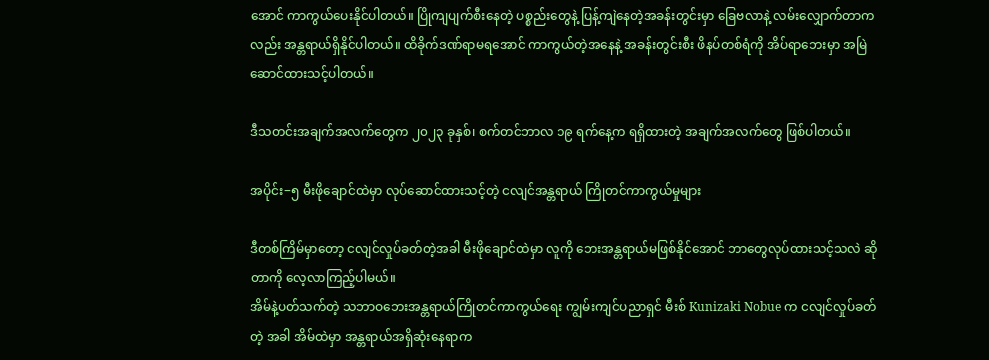အောင် ကာကွယ်ပေးနိုင်ပါတယ်။ ပြိုကျပျက်စီးနေတဲ့ ပစ္စည်းတွေနဲ့ ပြန့်ကျဲနေတဲ့အခန်းတွင်းမှာ ခြေဗလာနဲ့ လမ်းလျှောက်တာကလည်း အန္တရာယ်ရှိနိုင်ပါတယ်။ ထိခိုက်ဒဏ်ရာမရအောင် ကာကွယ်တဲ့အနေနဲ့ အခန်းတွင်းစီး ဖိနပ်တစ်ရံကို အိပ်ရာဘေးမှာ အမြဲဆောင်ထားသင့်ပါတယ်။

ဒီသတင်းအချက်အလက်တွေက ၂၀၂၃ ခုနှစ်၊ စက်တင်ဘာလ ၁၉ ရက်နေ့က ရရှိထားတဲ့ အချက်အလက်တွေ ဖြစ်ပါတယ်။

အပိုင်း−၅ မီးဖိုချောင်ထဲမှာ လုပ်ဆောင်ထားသင့်တဲ့ ငလျင်အန္တရာယ် ကြိုတင်ကာကွယ်မှုများ

ဒီတစ်ကြိမ်မှာတော့ ငလျင်လှုပ်ခတ်တဲ့အခါ မီးဖိုချောင်ထဲမှာ လူကို ဘေးအန္တရာယ်မဖြစ်နိုင်အောင် ဘာတွေလုပ်ထားသင့်သလဲ ဆိုတာကို လေ့လာကြည့်ပါမယ်။
အိမ်နဲ့ပတ်သက်တဲ့ သဘာဝဘေးအန္တရာယ်ကြိုတင်ကာကွယ်ရေး ကျွမ်းကျင်ပညာရှင် မီးစ် Kunizaki Nobue က ငလျင်လှုပ်ခတ်တဲ့ အခါ အိမ်ထဲမှာ အန္တရာယ်အရှိဆုံးနေရာက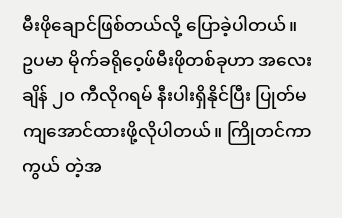မီးဖိုချောင်ဖြစ်တယ်လို့ ပြောခဲ့ပါတယ်။
ဥပမာ မိုက်ခရိုဝေ့ဖ်မီးဖိုတစ်ခုဟာ အလေးချိန် ၂၀ ကီလိုဂရမ် နီးပါးရှိနိုင်ပြီး ပြုတ်မကျအောင်ထားဖို့လိုပါတယ်။ ကြိုတင်ကာကွယ် တဲ့အ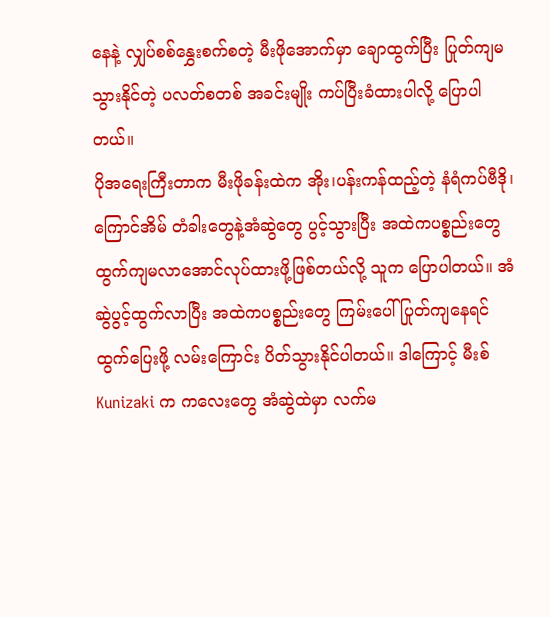နေနဲ့ လျှပ်စစ်နွှေးစက်စတဲ့ မီးဖိုအောက်မှာ ချောထွက်ပြီး ပြုတ်ကျမသွားနိုင်တဲ့ ပလတ်စတစ် အခင်းမျိုး ကပ်ပြီးခံထားပါလို့ ပြောပါတယ်။
ပိုအရေးကြီးတာက မီးဖိုခန်းထဲက အိုး၊ပန်းကန်ထည့်တဲ့ နံရံကပ်ဗီဒို၊ ကြောင်အိမ် တံခါးတွေနဲ့အံဆွဲတွေ ပွင့်သွားပြီး အထဲကပစ္စည်းတွေ ထွက်ကျမလာအောင်လုပ်ထားဖို့ဖြစ်တယ်လို့ သူက ပြောပါတယ်။ အံဆွဲပွင့်ထွက်လာပြီး အထဲကပစ္စည်းတွေ ကြမ်းပေါ် ပြုတ်ကျနေရင် ထွက်ပြေးဖို့ လမ်းကြောင်း ပိတ်သွားနိုင်ပါတယ်။ ဒါကြောင့် မီးစ် Kunizaki က ကလေးတွေ အံဆွဲထဲမှာ လက်မ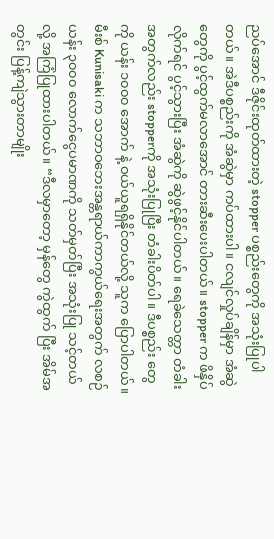ညပ်အောင် ဒီဇိုင်းထုတ်ထားတဲ့ stopper ပစ္စည်းတွေကို အသုံးပြုပါတယ်။ အဲဒီပစ္စည်းကို အံဆွဲမှာ ကပ်ထားပါ။ ငလျင်လှုပ်ချိန်မှာ အံဆွဲတွေကို ပွင့်ထွက်မလာအောင် တားဆီးပေးပါတယ်။ stopper က ဖိနှိပ်လိုက်ရင် ပွင့်သွားပြီး အံဆွဲကို ဆွဲဖွင့်နိုင်ပါတယ်။ ရေခဲသေတ္တာ တံခါးအတွက်လည်း stopperကို အသုံးပြုပြီး တံခါးပိတ်ပါ။ ဒီပစ္စည်း တွေကို ယန်း ၁၀၀၀ အောက် နဲ့ ဝယ်ယူရရှိနိုင်တယ်လို့ သူက ပြောပါတယ်။
မီးစ် Kunisaki က သဘာဝဘေးအန္တရာယ်ကာကွယ်ရေးအတွက် လစဉ် ယန်း ၃၀၀၀ လောက်ငွေပမာဏကို သတ်မှတ်ပြီး အသုံးပြု သင့်တယ်လို့ အကြံပြုထားပါတယ်။ “ဒီလမှာတော့ မှန်တွေ ကွဲထွက် ပြီး အိမ်အတွင်း ပြန့်ကျဲသွားတာမျိုး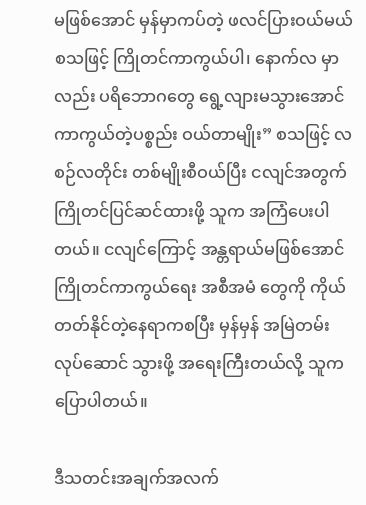မဖြစ်အောင် မှန်မှာကပ်တဲ့ ဖလင်ပြားဝယ်မယ် စသဖြင့် ကြိုတင်ကာကွယ်ပါ၊ နောက်လ မှာလည်း ပရိဘောဂတွေ ရွေ့လျားမသွားအောင် ကာကွယ်တဲ့ပစ္စည်း ဝယ်တာမျိုး” စသဖြင့် လစဉ်လတိုင်း တစ်မျိုးစီဝယ်ပြီး ငလျင်အတွက် ကြိုတင်ပြင်ဆင်ထားဖို့ သူက အကြံပေးပါတယ်။ ငလျင်ကြောင့် အန္တရာယ်မဖြစ်အောင် ကြိုတင်ကာကွယ်ရေး အစီအမံ တွေကို ကိုယ်တတ်နိုင်တဲ့နေရာကစပြီး မှန်မှန် အမြဲတမ်း လုပ်ဆောင် သွားဖို့ အရေးကြီးတယ်လို့ သူက ပြောပါတယ်။

ဒီသတင်းအချက်အလက်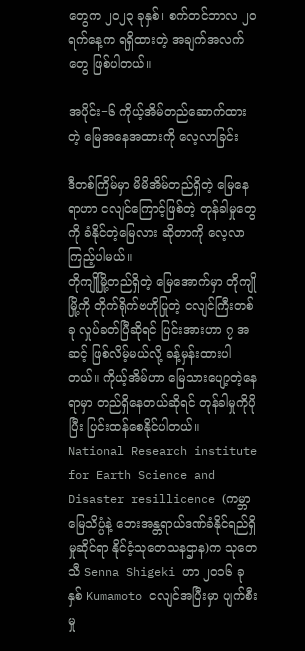တွေက ၂၀၂၃ ခုနှစ်၊ စက်တင်ဘာလ ၂၀ ရက်နေ့က ရရှိထားတဲ့ အချက်အလက်တွေ ဖြစ်ပါတယ်။

အပိုင်း−၆ ကိုယ့်အိမ်တည်ဆောက်ထားတဲ့ မြေအနေအထားကို လေ့လာခြင်း

ဒီတစ်ကြိမ်မှာ မိမိအိမ်တည်ရှိတဲ့ မြေနေရာဟာ ငလျင်ကြောင့်ဖြစ်တဲ့ တုန်ခါမှုတွေကို ခံနိုင်တဲ့မြေလား ဆိုတာကို လေ့လာကြည့်ပါမယ်။
တိုကျိုမြို့တည်ရှိတဲ့ မြေအောက်မှာ တိုကျိုမြို့ကို တိုက်ရိုက်ဗဟိုပြုတဲ့ ငလျင်ကြီးတစ်ခု လှုပ်ခတ်ပြီဆိုရင် ပြင်းအားဟာ ၇ အဆင့် ဖြစ်လိမ့်မယ်လို့ ခန့်မှန်းထားပါတယ်။ ကိုယ့်အိမ်ဟာ မြေသားပျော့တဲ့နေရာမှာ တည်ရှိနေတယ်ဆိုရင် တုန်ခါမှုကိုပိုပြီး ပြင်းထန်စေနိုင်ပါတယ်။
National Research institute for Earth Science and Disaster resillicence (ကမ္ဘာမြေသိပ္ပံနဲ့ ဘေးအန္တရာယ်ဒဏ်ခံနိုင်ရည်ရှိမှုဆိုင်ရာ နိုင်ငံ့သုတေသနဌာန)က သုတေသီ Senna Shigeki ဟာ ၂၀၁၆ ခုနှစ် Kumamoto ငလျင်အပြီးမှာ ပျက်စီးမှု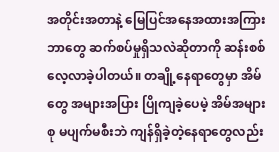အတိုင်းအတာနဲ့ မြေပြင်အနေအထားအကြား ဘာတွေ ဆက်စပ်မှုရှိသလဲဆိုတာကို ဆန်းစစ်လေ့လာခဲ့ပါတယ်။ တချို့နေရာတွေမှာ အိမ်တွေ အများအပြား ပြိုကျခဲ့ပေမဲ့ အိမ်အများစု မပျက်မစီးဘဲ ကျန်ရှိခဲ့တဲ့နေရာတွေလည်း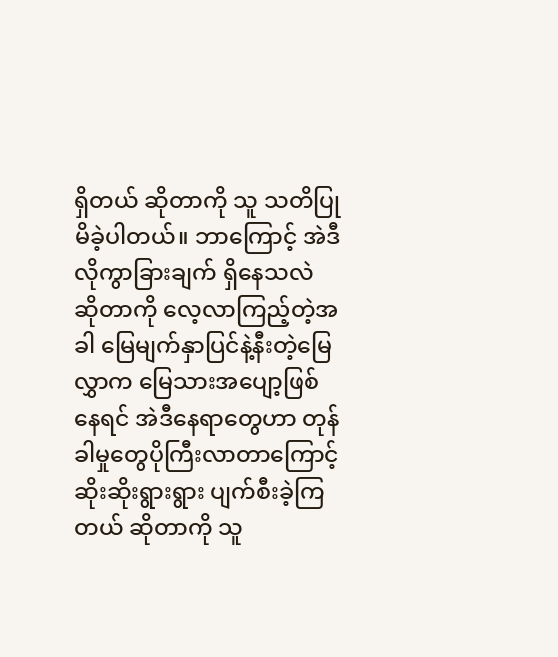ရှိတယ် ဆိုတာကို သူ သတိပြုမိခဲ့ပါတယ်။ ဘာကြောင့် အဲဒီလိုကွာခြားချက် ရှိနေသလဲ ဆိုတာကို လေ့လာကြည့်တဲ့အခါ မြေမျက်နှာပြင်နဲ့နီးတဲ့မြေလွှာက မြေသားအပျော့ဖြစ်နေရင် အဲဒီနေရာတွေဟာ တုန်ခါမှုတွေပိုကြီးလာတာကြောင့် ဆိုးဆိုးရွားရွား ပျက်စီးခဲ့ကြတယ် ဆိုတာကို သူ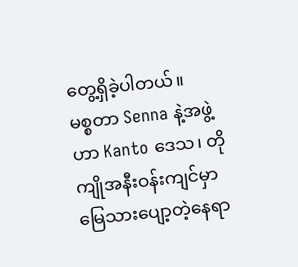တွေ့ရှိခဲ့ပါတယ်။
မစ္စတာ Senna နဲ့အဖွဲ့ဟာ Kanto ဒေသ၊ တိုကျိုအနီးဝန်းကျင်မှာ မြေသားပျော့တဲ့နေရာ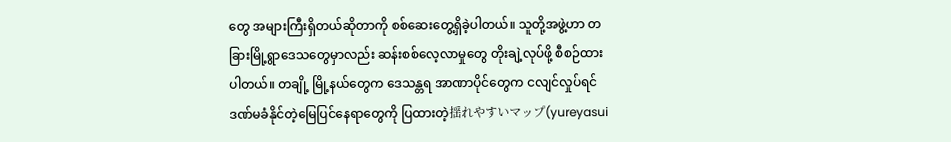တွေ အများကြီးရှိတယ်ဆိုတာကို စစ်ဆေးတွေ့ရှိခဲ့ပါတယ်။ သူတို့အဖွဲ့ဟာ တခြားမြို့ရွာဒေသတွေမှာလည်း ဆန်းစစ်လေ့လာမှုတွေ တိုးချဲ့လုပ်ဖို့ စီစဉ်ထားပါတယ်။ တချို့ မြို့နယ်တွေက ဒေသန္တရ အာဏာပိုင်တွေက ငလျင်လှုပ်ရင် ဒဏ်မခံနိုင်တဲ့မြေပြင်နေရာတွေကို ပြထားတဲ့揺れやすいマップ(yureyasui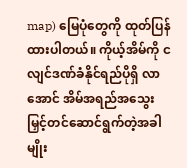map) မြေပုံတွေကို ထုတ်ပြန်ထားပါတယ်။ ကိုယ့်အိမ်ကို ငလျင်ဒဏ်ခံနိုင်ရည်ပိုရှိ လာအောင် အိမ်အရည်အသွေးမြှင့်တင်ဆောင်ရွက်တဲ့အခါမျိုး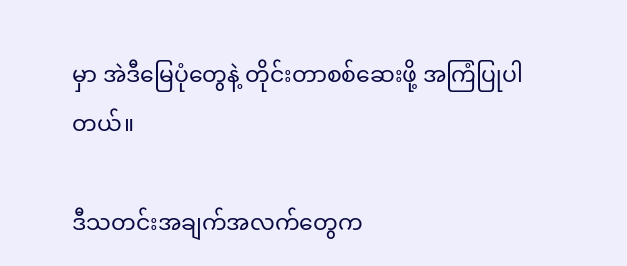မှာ အဲဒီမြေပုံတွေနဲ့ တိုင်းတာစစ်ဆေးဖို့ အကြံပြုပါတယ်။

ဒီသတင်းအချက်အလက်တွေက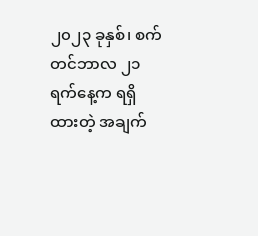၂၀၂၃ ခုနှစ်၊ စက်တင်ဘာလ ၂၁ ရက်နေ့က ရရှိထားတဲ့ အချက်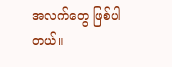အလက်တွေ ဖြစ်ပါတယ်။